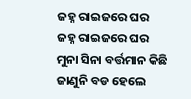ଜହ୍ନ ରାଇଜରେ ଘର
ଜହ୍ନ ରାଇଜରେ ଘର
ମୁନା ସିନା ବର୍ତ୍ତମାନ କିଛି ଜାଣୁନି ବଡ ହେଲେ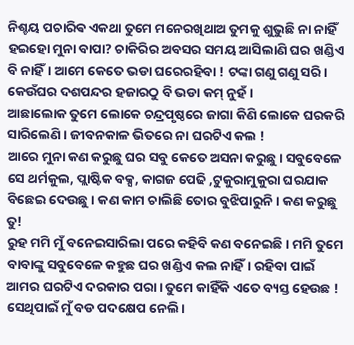ନିଶ୍ଚୟ ପଚାରିଵ ଏକଥା ତୁମେ ମନେରଖିଥାଅ ତୁମକୁ ଶୁଭୁଛି ନା ନାହିଁ ହଇହୋ ମୁନା ବାପା? ଚାକିରିର ଅବସର ସମୟ ଆସିଲାଣି ଘର ଖଣ୍ଡିଏ ବି ନାହିଁ। ଆମେ କେତେ ଭଡା ଘରେରହିବା ! ଟଙ୍କା ଗଣୁ ଗଣୁ ସରି। କେଉଁଘର ଦଶପନ୍ଦର ହଜାରଠୁ ବି ଭଡା କମ୍ ନୁହଁ।
ଆଛାଲୋକ ତୁମେ ଲୋକେ ଚନ୍ଦ୍ରପୃଷ୍ଠରେ ଜାଗା କିଣି ଲୋକେ ଘରକରି ସାରିଲେଣି। ଜୀବନକାଳ ଭିତରେ ନା ଘରଟିଏ କଲ !
ଆରେ ମୁନା କଣ କରୁଛୁ ଘର ସବୁ କେତେ ଅସନା କରୁଛୁ। ସବୁବେଳେ ସେ ଥର୍ମକୁଲ, ପ୍ଲାଷ୍ଟିକ ବକ୍ସ, କାଗଜ ପେଢି ,ଟୁକୁରାମୁକୁରା ଘରଯାକ ବିଛେଇ ଦେଉଛୁ। କଣ କାମ ଚାଲିଛି ତୋର ବୁଝିପାରୁନି। କଣ କରୁଛୁ ତୁ!
ରୁହ ମମି ମୁଁ ବନେଇସାରିଲା ପରେ କହିବି କଣ ବନେଇଛି। ମମି ତୁମେ ବାବାଙ୍କୁ ସବୁବେଳେ କହୁଛ ଘର ଖଣ୍ଡିଏ କଲ ନାହିଁ। ରହିବା ପାଇଁ ଆମର ଘରଟିଏ ଦରକାର ପରା। ତୁମେ କାହିଁକି ଏତେ ବ୍ୟସ୍ତ ହେଉଛ ! ସେଥିପାଇଁ ମୁଁ ବଡ ପଦକ୍ଷେପ ନେଲି।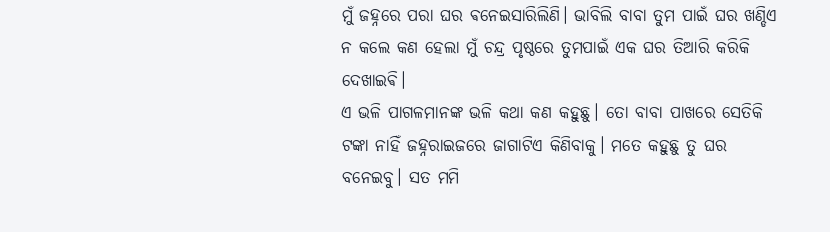ମୁଁ ଜହ୍ନରେ ପରା ଘର ଵନେଇସାରିଲିଣି। ଭାବିଲି ବାବା ତୁମ ପାଇଁ ଘର ଖଣ୍ଡିଏ ନ କଲେ କଣ ହେଲା ମୁଁ ଚନ୍ଦ୍ର ପୃଷ୍ଠରେ ତୁମପାଇଁ ଏକ ଘର ତିଆରି କରିକି ଦେଖାଇଵି।
ଏ ଭଳି ପାଗଳମାନଙ୍କ ଭଳି କଥା କଣ କହୁଛୁ। ତୋ ବାବା ପାଖରେ ସେତିକି ଟଙ୍କା ନାହିଁ ଜହ୍ନରାଇଜରେ ଜାଗାଟିଏ କିଣିବାକୁ। ମତେ କହୁଛୁ ତୁ ଘର ବନେଇବୁ। ସତ ମମି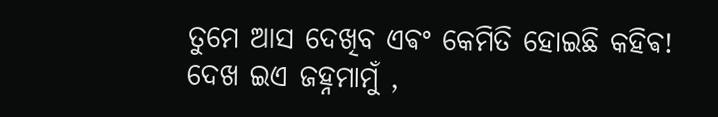ତୁମେ ଆସ ଦେଖିବ ଏଵଂ କେମିତି ହୋଇଛି କହିଵ!
ଦେଖ ଇଏ ଜହ୍ନମାମୁଁ ,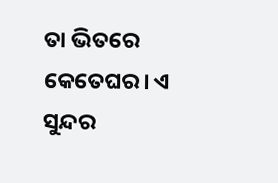ତା ଭିତରେ କେତେଘର। ଏ ସୁନ୍ଦର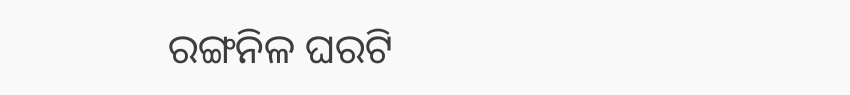ରଙ୍ଗନିଳ ଘରଟି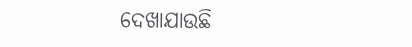ଦେଖାଯାଉଛି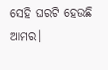ସେହି ଘରଟି ହେଉଛି ଆମର।